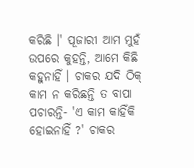କରିଛି ।' ପୂଜାରୀ ଆମ ମୁହଁ ଉପରେ କୁହନ୍ତି, ଆମେ କିଛି କହୁନାହିଁ । ଚାକର ଯଦି ଠିକ୍ କାମ ନ କରିଛନ୍ତି ତ ବାପା ପଚାରନ୍ତି- 'ଏ କାମ କାହିଁକି ହୋଇନାହିଁ ?' ଚାକର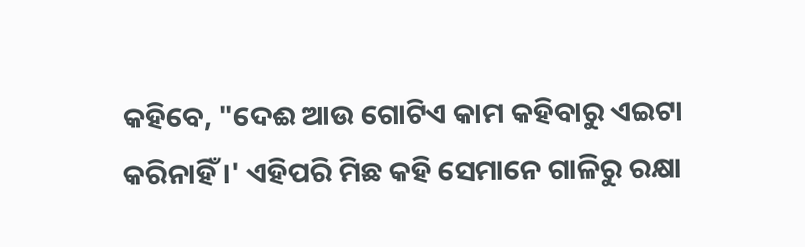କହିବେ, "ଦେଈ ଆଉ ଗୋଟିଏ କାମ କହିବାରୁ ଏଇଟା କରିନାହିଁ ।' ଏହିପରି ମିଛ କହି ସେମାନେ ଗାଳିରୁ ରକ୍ଷା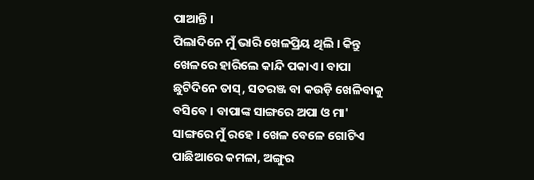ପାଆନ୍ତି ।
ପିଲାଦିନେ ମୁଁ ଭାରି ଖେଳପ୍ରିୟ ଥିଲି । କିନ୍ତୁ ଖେଳରେ ହାରିଲେ କାନ୍ଦି ପକାଏ । ବାପା ଛୁଟିଦିନେ ତାସ୍, ସତରଞ୍ଜ ବା କଉଡ଼ି ଖେଳିବାକୁ ବସିବେ । ବାପାଙ୍କ ସାଙ୍ଗରେ ଅପା ଓ ମା' ସାଙ୍ଗରେ ମୁଁ ରହେ । ଖେଳ ବେଳେ ଗୋଟିଏ ପାଛିଆରେ କମଳା, ଅଙ୍ଗୁର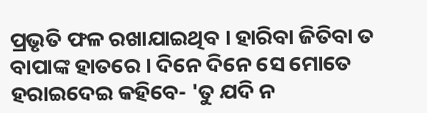ପ୍ରଭୃତି ଫଳ ରଖାଯାଇଥିବ । ହାରିବା ଜିତିବା ତ ବାପାଙ୍କ ହାତରେ । ଦିନେ ଦିନେ ସେ ମୋତେ ହରାଇଦେଇ କହିବେ- 'ତୁ ଯଦି ନ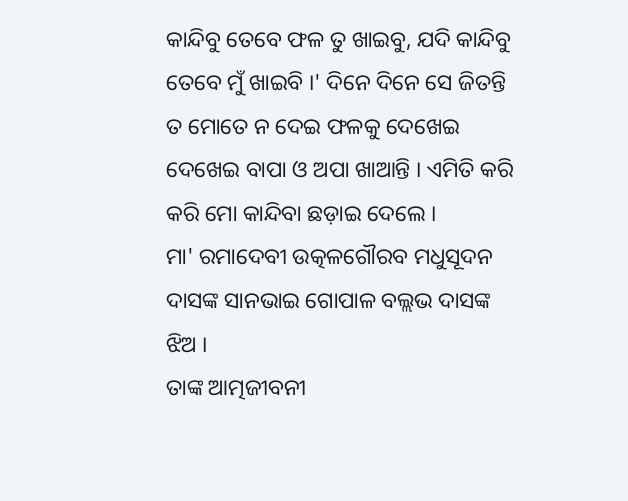କାନ୍ଦିବୁ ତେବେ ଫଳ ତୁ ଖାଇବୁ, ଯଦି କାନ୍ଦିବୁ ତେବେ ମୁଁ ଖାଇବି ।' ଦିନେ ଦିନେ ସେ ଜିତନ୍ତି ତ ମୋତେ ନ ଦେଇ ଫଳକୁ ଦେଖେଇ ଦେଖେଇ ବାପା ଓ ଅପା ଖାଆନ୍ତି । ଏମିତି କରି କରି ମୋ କାନ୍ଦିବା ଛଡ଼ାଇ ଦେଲେ ।
ମା' ରମାଦେବୀ ଉତ୍କଳଗୌରବ ମଧୁସୂଦନ ଦାସଙ୍କ ସାନଭାଇ ଗୋପାଳ ବଲ୍ଲଭ ଦାସଙ୍କ ଝିଅ ।
ତାଙ୍କ ଆତ୍ମଜୀବନୀ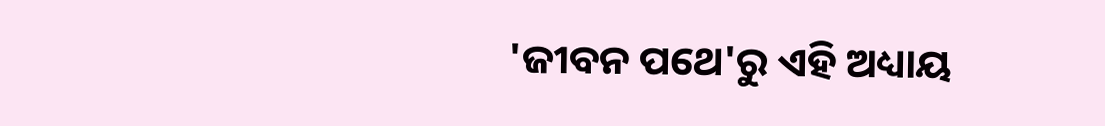'ଜୀବନ ପଥେ'ରୁ ଏହି ଅଧ୍ୟାୟ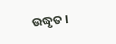ଉଦ୍ଧୃତ ।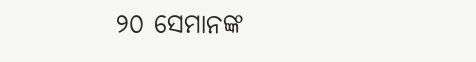୨୦ ସେମାନଙ୍କ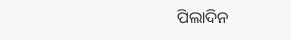ପିଲାଦିନ